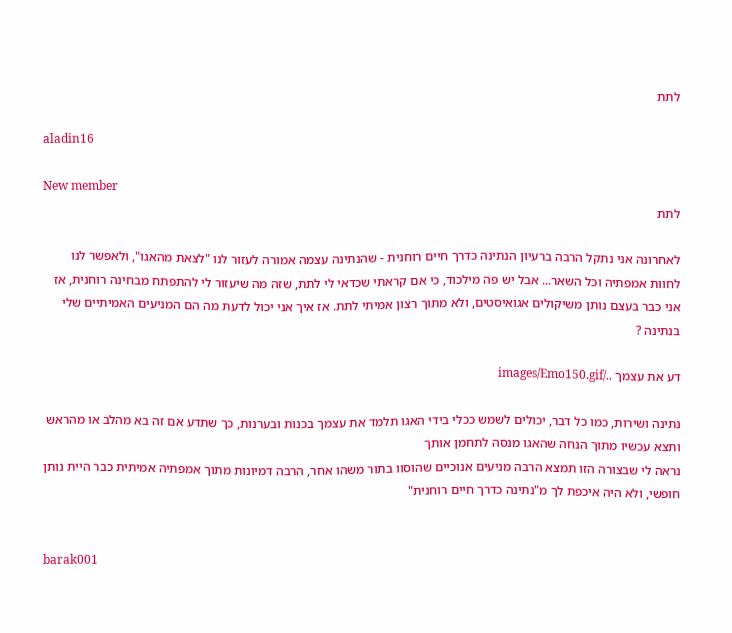לתת

aladin16

New member
לתת

לאחרונה אני נתקל הרבה ברעיון הנתינה כדרך חיים רוחנית - שהנתינה עצמה אמורה לעזור לנו "לצאת מהאגו", ולאפשר לנו לחוות אמפתיה וכל השאר... אבל יש פה מילכוד, כי אם קראתי שכדאי לי לתת, שזה מה שיעזור לי להתפתח מבחינה רוחנית, אז אני כבר בעצם נותן משיקולים אגואיסטים, ולא מתוך רצון אמיתי לתת. אז איך אני יכול לדעת מה הם המניעים האמיתיים שלי בנתינה ?

דע את עצמך ../images/Emo150.gif

נתינה ושירות, כמו כל דבר, יכולים לשמש ככלי בידי האגו תלמד את עצמך בכנות ובערנות, כך שתדע אם זה בא מהלב או מהראש ותצא עכשיו מתוך הנחה שהאגו מנסה לתחמן אותך
נראה לי שבצורה הזו תמצא הרבה מניעים אנוכיים שהוסוו בתור משהו אחר, הרבה דמיונות מתוך אמפתיה אמיתית כבר היית נותן חופשי, ולא היה איכפת לך מ"נתינה כדרך חיים רוחנית"


barak001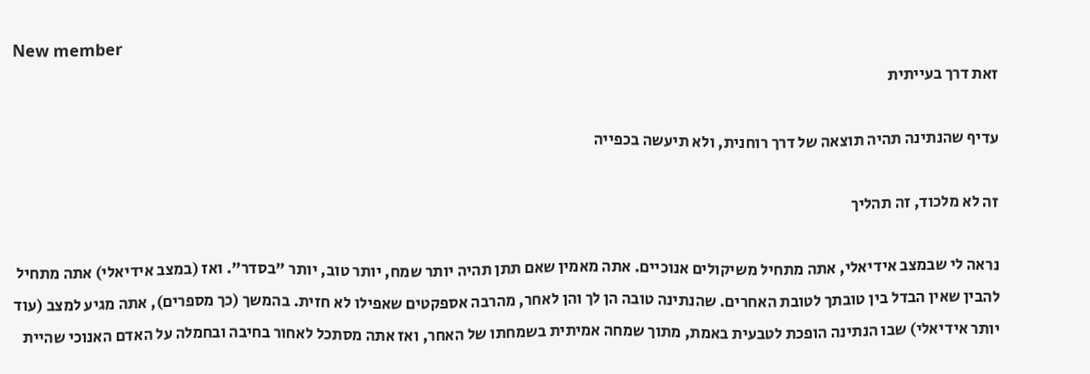New member
זאת דרך בעייתית

עדיף שהנתינה תהיה תוצאה של דרך רוחנית, ולא תיעשה בכפייה

זה לא מלכוד, זה תהליך

נראה לי שבמצב אידיאלי, אתה מתחיל משיקולים אנוכיים. אתה מאמין שאם תתן תהיה יותר שמח, יותר טוב, יותר "בסדר". ואז (במצב אידיאלי) אתה מתחיל להבין שאין הבדל בין טובתך לטובת האחרים. שהנתינה טובה הן לך והן לאחר, מהרבה אספקטים שאפילו לא חזית. בהמשך (כך מספרים), אתה מגיע למצב (עוד יותר אידיאלי) שבו הנתינה הופכת לטבעית באמת, מתוך שמחה אמיתית בשמחתו של האחר, ואז אתה מסתכל לאחור בחיבה ובחמלה על האדם האנוכי שהיית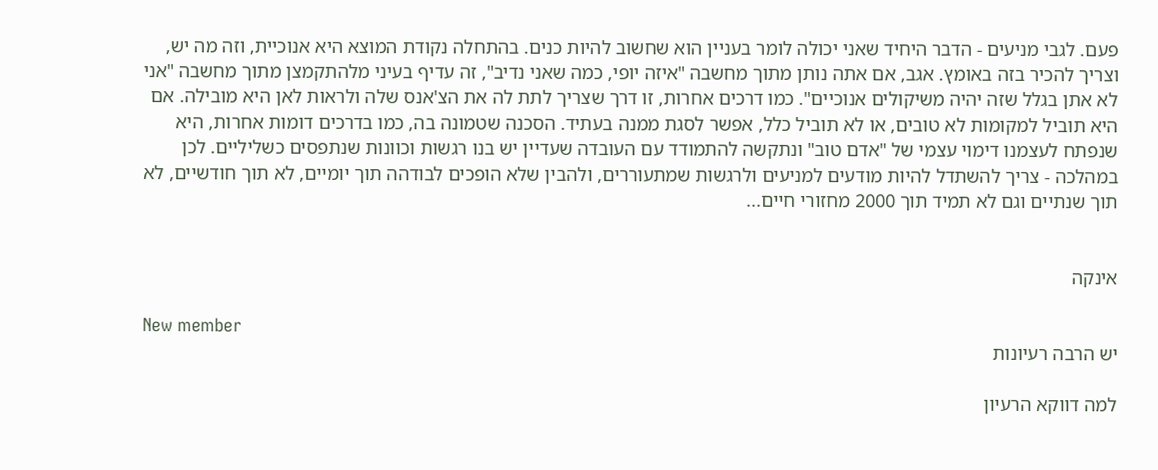פעם. לגבי מניעים - הדבר היחיד שאני יכולה לומר בעניין הוא שחשוב להיות כנים. בהתחלה נקודת המוצא היא אנוכיית, וזה מה יש, וצריך להכיר בזה באומץ. אגב, אם אתה נותן מתוך מחשבה "איזה יופי, כמה שאני נדיב", זה עדיף בעיני מלהתקמצן מתוך מחשבה "אני לא אתן בגלל שזה יהיה משיקולים אנוכיים". כמו דרכים אחרות, זו דרך שצריך לתת לה את הצ'אנס שלה ולראות לאן היא מובילה. אם היא תוביל למקומות לא טובים, או לא תוביל כלל, אפשר לסגת ממנה בעתיד. הסכנה שטמונה בה, כמו בדרכים דומות אחרות, היא שנפתח לעצמנו דימוי עצמי של "אדם טוב" ונתקשה להתמודד עם העובדה שעדיין יש בנו רגשות וכוונות שנתפסים כשליליים. לכן במהלכה - צריך להשתדל להיות מודעים למניעים ולרגשות שמתעוררים, ולהבין שלא הופכים לבודהה תוך יומיים, לא תוך חודשיים, לא תוך שנתיים וגם לא תמיד תוך 2000 מחזורי חיים...


אינקה

New member
יש הרבה רעיונות

למה דווקא הרעיון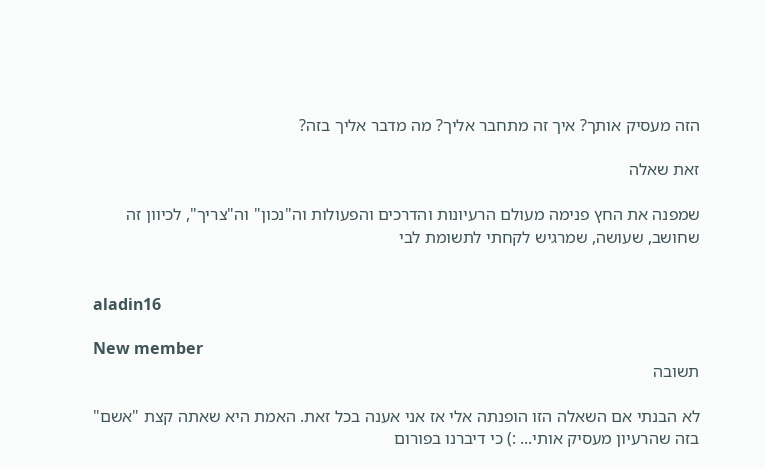הזה מעסיק אותך? איך זה מתחבר אליך? מה מדבר אליך בזה?

זאת שאלה

שמפנה את החץ פנימה מעולם הרעיונות והדרכים והפעולות וה"נכון" וה"צריך", לכיוון זה שחושב, שעושה, שמרגיש לקחתי לתשומת לבי


aladin16

New member
תשובה

לא הבנתי אם השאלה הזו הופנתה אלי אז אני אענה בכל זאת. האמת היא שאתה קצת "אשם" בזה שהרעיון מעסיק אותי... :) כי דיברנו בפורום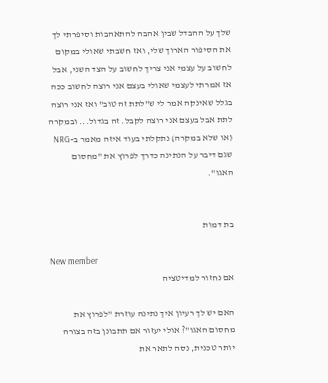שלך על ההבדל שבין אהבה להתאהבות וסיפרתי לך את הסיפור הארוך שלי, ואז חשבתי שאולי במקום לחשוב על עצמי אני צריך לחשוב על הצד השני, אבל אז אמרתי לעצמי שאולי בעצם אני רוצה לחשוב ככה בגלל שאינקה אמר לי ש"לתת זה טוב" ואז אני רוצה לתת אבל בעצם אני רוצה לקבל. זה בגדול... ובמקרה (או שלא במקרה) נתקלתי בעוד איזה מאמר ב-NRG שגם דיבר על הנתינה כדרך לפרוץ את "מחסום האגו".


בת דמות

New member
אם נחזור למדיטציה

האם יש לך רעיון איך נתינה עוזרת "לפרוץ את מחסום האגו"? אולי יעזור אם תתבונן בזה בצורה יותר טכנית, נסה לתאר את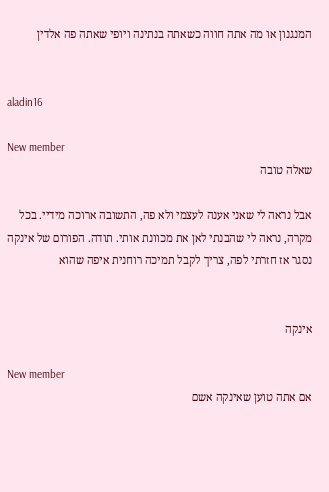המנגנון או מה אתה חווה כשאתה בנתינה ויופי שאתה פה אלדין


aladin16

New member
שאלה טובה

אבל נראה לי שאני אענה לעצמי ולא פה, התשובה ארוכה מידיי. בכל מקרה, נראה לי שהבנתי לאן את מכוונת אותי. תודה. הפורום של אינקה נסגר אז חזרתי לפה, צריך לקבל תמיכה רוחנית איפה שהוא


אינקה

New member
אם אתה טוען שאינקה אשם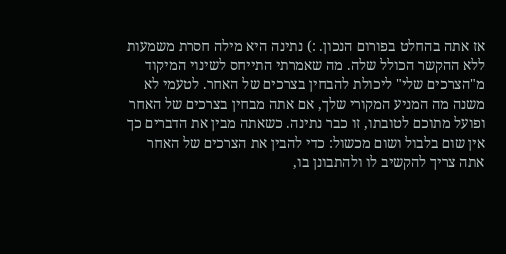אז אתה בהחלט בפורום הנכון. :) נתינה היא מילה חסרת משמעות ללא ההקשר הכולל שלה. מה שאמרתי התייחס לשינוי המיקוד מ"הצרכים שלי" ליכולת להבחין בצרכים של האחר. לטעמי לא משנה מה המניע המקורי שלך, אם אתה מבחין בצרכים של האחר ופועל מתוכם לטובתו, זו כבר נתינה. כשאתה מבין את הדברים כך אין שום בלבול ושום מכשול: כדי להבין את הצרכים של האחר אתה צריך להקשיב לו ולהתבונן בו,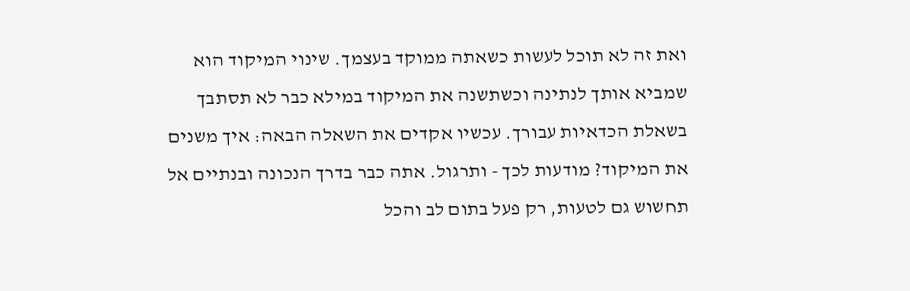ואת זה לא תוכל לעשות כשאתה ממוקד בעצמך. שינוי המיקוד הוא שמביא אותך לנתינה וכשתשנה את המיקוד במילא כבר לא תסתבך בשאלת הכדאיות עבורך. עכשיו אקדים את השאלה הבאה: איך משנים את המיקוד? מודעות לכך - ותרגול. אתה כבר בדרך הנכונה ובנתיים אל תחשוש גם לטעות, רק פעל בתום לב והכל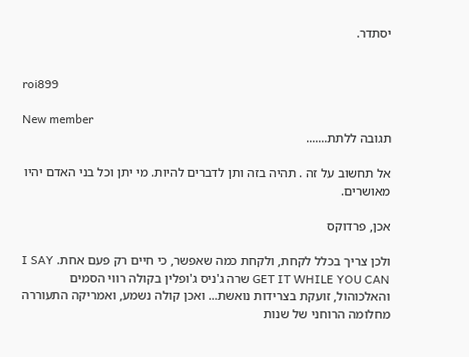יסתדר.


roi899

New member
תגובה ללתת.......

אל תחשוב על זה . תהיה בזה ותן לדברים להיות. מי יתן וכל בני האדם יהיו מאושרים.

אכן, פרדוקס

ולכן צריך בכלל לקחת, ולקחת כמה שאפשר, כי חיים רק פעם אחת. I SAY GET IT WHILE YOU CAN שרה ג'ניס ג'ופלין בקולה רווי הסמים והאלכוהול, זועקת בצרידות נואשת... ואכן קולה נשמע, ואמריקה התעוררה מחלומה הרוחני של שנות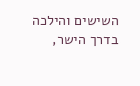השישים והילכה בדרך הישר,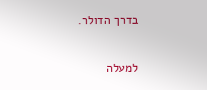בדרך הדולר.

למעלה